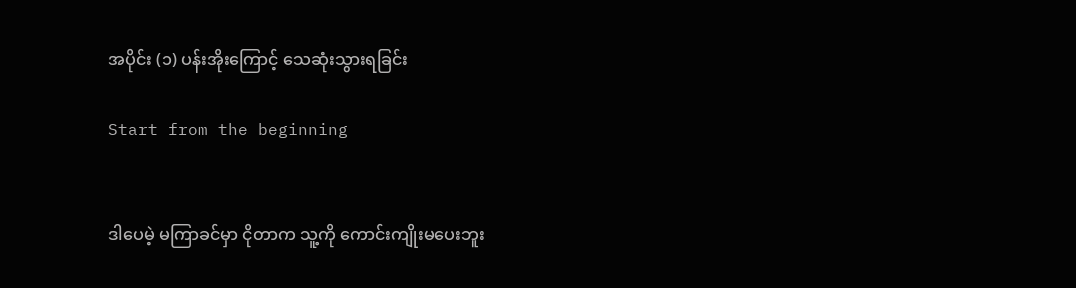အပိုင်း (၁) ပန်းအိုးကြောင့် သေဆုံးသွားရခြင်း

Start from the beginning


ဒါပေမဲ့ မကြာခင်မှာ ငိုတာက သူ့ကို ကောင်းကျိုးမပေးဘူး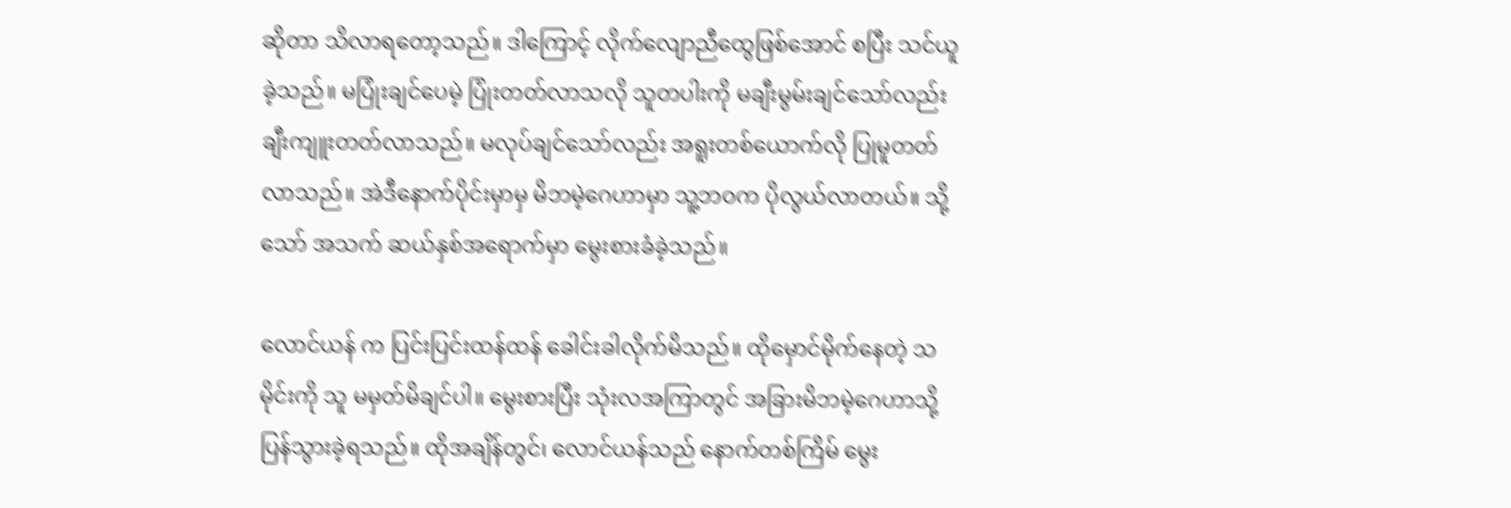ဆိုတာ သိလာရတော့သည်။ ဒါကြောင့် လိုက်လျောညီထွေဖြစ်အောင် စပြီး သင်ယူခဲ့သည်။ မပြုံးချင်ပေမဲ့ ပြုံးတတ်လာသလို သူတပါးကို မချီးမွမ်းချင်သော်လည်း ချီးကျူးတတ်လာသည်။ မလုပ်ချင်သော်လည်း အရူးတစ်ယောက်လို ပြုမူတတ်လာသည်။ အဲဒီနောက်ပိုင်းမှာမှ မိဘမဲ့ဂေဟာမှာ သူ့ဘဝက ပိုလွယ်လာတယ်။ သို့သော် အသက် ဆယ်နှစ်အရောက်မှာ မွေးစားခံခဲ့သည်။

လောင်ယန် က ပြင်းပြင်းထန်ထန် ခေါင်းခါလိုက်မိသည်။ ထိုမှောင်မိုက်နေတဲ့ သမိုင်းကို သူ မမှတ်မိချင်ပါ။ မွေးစားပြီး သုံးလအကြာတွင် အခြားမိဘမဲ့ဂေဟာသို့ ပြန်သွားခဲ့ရသည်။ ထိုအချိန်တွင်၊ လောင်ယန်သည် နောက်တစ်ကြိမ် မွေး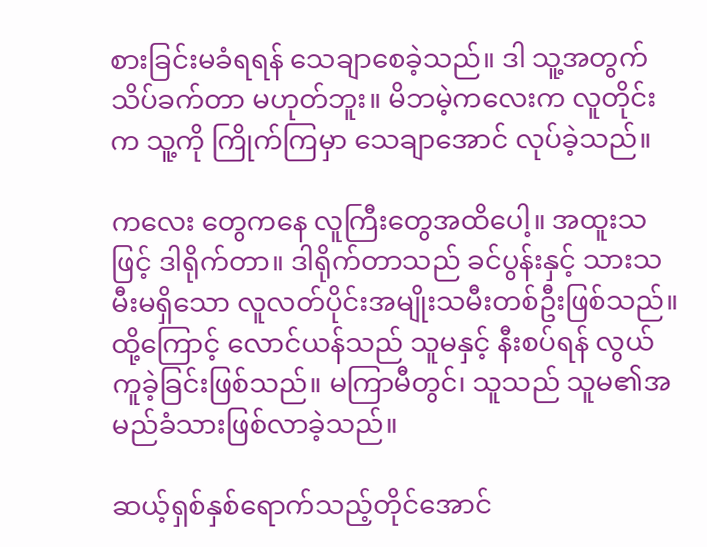စားခြင်းမခံရရန် သေချာစေခဲ့သည်။ ဒါ သူ့အတွက် သိပ်ခက်တာ မဟုတ်ဘူး။ မိဘမဲ့ကလေးက လူတိုင်းက သူ့ကို ကြိုက်ကြမှာ သေချာအောင် လုပ်ခဲ့သည်။

ကလေး တွေကနေ လူကြီးတွေအထိပေါ့။ အထူးသဖြင့် ဒါရိုက်တာ။ ဒါရိုက်တာသည် ခင်ပွန်းနှင့် သားသမီးမရှိသော လူလတ်ပိုင်းအမျိုးသမီးတစ်ဦးဖြစ်သည်။ ထို့ကြောင့် လောင်ယန်သည် သူမနှင့် နီးစပ်ရန် လွယ်ကူခဲ့ခြင်းဖြစ်သည်။ မကြာမီတွင်၊ သူသည် သူမ၏အမည်ခံသားဖြစ်လာခဲ့သည်။

ဆယ့်ရှစ်နှစ်ရောက်သည့်တိုင်အောင်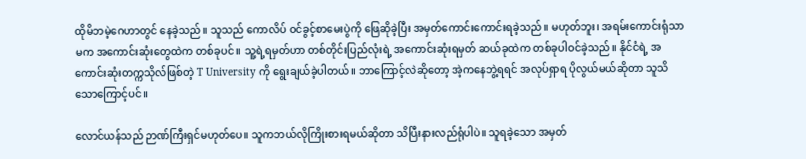ထိုမိဘမဲ့ဂေဟာတွင် နေခဲ့သည်။ သူသည် ကောလိပ် ဝင်ခွင့်စာမေးပွဲကို ဖြေဆိုခဲ့ပြီး အမှတ်ကောင်းကောင်းရခဲ့သည်။ မဟုတ်ဘူး၊ အရမ်းကောင်းရုံသာမက အကောင်းဆုံးတွေထဲက တစ်ခုပင်။ သူ့ရဲ့ရမှတ်ဟာ တစ်တိုင်းပြည်လုံးရဲ့ အကောင်းဆုံးရမှတ် ဆယ်ခုထဲက တစ်ခုပါဝင်ခဲ့သည်။ နိုင်ငံရဲ့ အကောင်းဆုံးတက္ကသိုလ်ဖြစ်တဲ့ T University ကို ရွေးချယ်ခဲ့ပါတယ်။ ဘာကြောင့်လဲဆိုတော့ အဲ့ကနေဘွဲ့ရရင် အလုပ်ရှာရ ပိုလွယ်မယ်ဆိုတာ သူသိသောကြောင့်ပင်။

လောင်ယန်သည် ဉာဏ်ကြီးရှင်မဟုတ်ပေ။ သူကဘယ်လိုကြိုးစားရမယ်ဆိုတာ သိပြီးနားလည်ရုံပါပဲ။ သူရခဲ့သော အမှတ်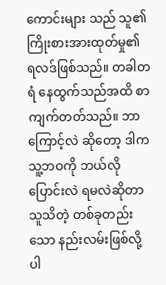ကောင်းများ သည် သူ၏ ကြိုးစားအားထုတ်မှု၏ ရလဒ်ဖြစ်သည်။ တခါတရံ နေထွက်သည်အထိ စာကျက်တတ်သည်။ ဘာကြောင့်လဲ ဆိုတော့ ဒါက သူ့ဘဝကို ဘယ်လိုပြောင်းလဲ ရမလဲဆိုတာ သူသိတဲ့ တစ်ခုတည်းသော နည်းလမ်းဖြစ်လို့ပါ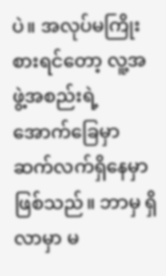ပဲ။ အလုပ်မကြိုးစားရင်တော့ လူ့အဖွဲ့အစည်းရဲ့ အောက်ခြေမှာ ဆက်လက်ရှိနေမှာ ဖြစ်သည်။ ဘာမှ ရှိလာမှာ မ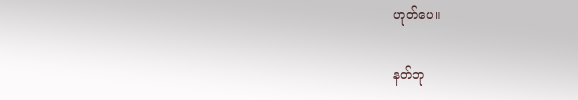ဟုတ်ပေ။

နတ်ဘု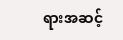ရားအဆင့်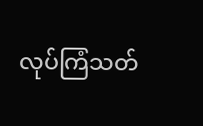လုပ်ကြံသတ်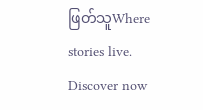ဖြတ်သူWhere stories live. Discover now